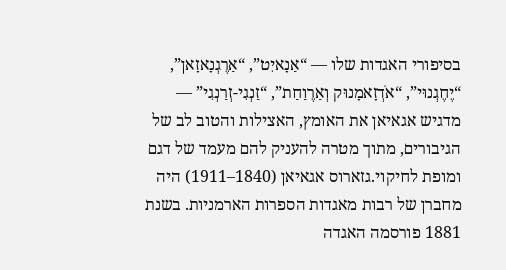בסיפורי האגדות שלו — “אַנָאיִט”, “אַרֶגְנָאזָאן”, “יֶחֶגְנוּי”, “אֹדְזָאמָנוּק וְאַרֶוַחַת”, “זַנְגִי-זְרַנְגִי” — מדגיש אגאיאן את האומץ, האצילות והטוב לב של הגיבורים, מתוך מטרה להעניק להם מעמד של דגם ומופת לחיקוי.גזארוס אגאיאן (1840–1911) היה מחברן של רבות מאגדות הספרות הארמניות. בשנת 1881 פורסמה האגדה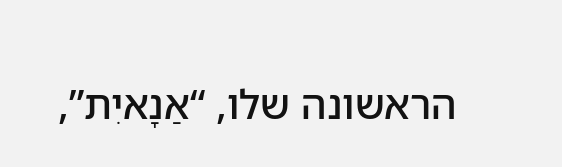הראשונה שלו, “אַנָאיִת”,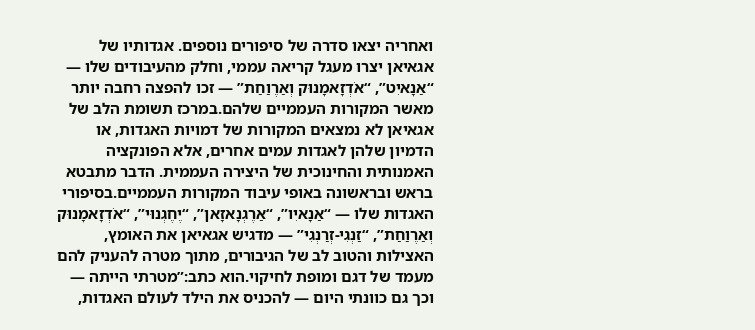ואחריה יצאו סדרה של סיפורים נוספים. אגדותיו של אגאיאן יצרו מעגל קריאה עממי, וחלק מהעיבודים שלו — “אַנָאיִט”, “אֹדְזָאמָנוּק וְאַרֶוַחַת” — זכו להפצה רחבה יותר מאשר המקורות העממיים שלהם.במרכז תשומת הלב של אגאיאן לא נמצאים המקורות של דמויות האגדות, או הדמיון שלהן לאגדות עמים אחרים, אלא הפונקציה האמנותית והחינוכית של היצירה העממית. הדבר מתבטא בראש ובראשונה באופי עיבוד המקורות העממיים.בסיפורי האגדות שלו — “אַנָאיִו”, “אַרֶגְנָאזָאן”, “יֶחֶגְנוּי”, “אֹדְזָאמָנוּק וְאַרֶוַחַת”, “זַנְגִי-זְרַנְגִי” — מדגיש אגאיאן את האומץ, האצילות והטוב לב של הגיבורים, מתוך מטרה להעניק להם מעמד של דגם ומופת לחיקוי.הוא כתב:”מטרתי הייתה — וכך גם כוונתי היום — להכניס את הילד לעולם האגדות,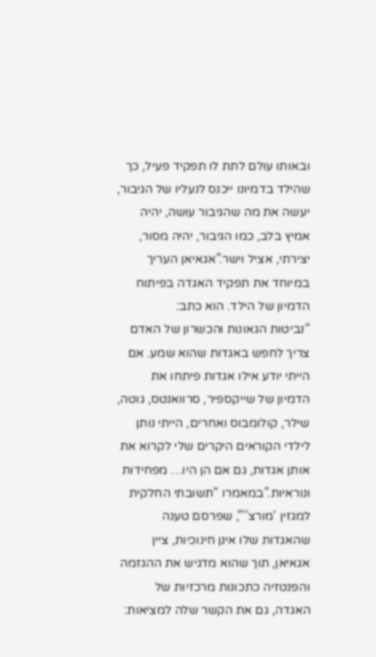ובאותו עולם לתת לו תפקיד פעיל, כך שהילד בדמיונו ייכנס לנעליו של הגיבור, יעשה את מה שהגיבור עושה, יהיה אמיץ בלב, כמו הגיבור, יהיה מסור, יצירתי, אציל וישר.”אגאיאן העריך במיוחד את תפקיד האגדה בפיתוח הדמיון של הילד. הוא כתב:
“נביטות הגאונות והכשרון של האדם צריך לחפש באגדות שהוא שמע. אם הייתי יודע אילו אגדות פיתחו את הדמיון של שייקספיר, סרוואנטס, גוטה, שילר, קולומבוס ואחרים, הייתי נותן לילדי הקוראים היקרים שלי לקרוא את אותן אגדות, גם אם הן היו… מפחידות ונוראיות.”במאמרו “תשובתי החלקית למגזין ‘מורצ’'”, שפרסם טענה שהאגדות שלו אינן חינוכיות, ציין אגאיאן, תוך שהוא מדגיש את ההגזמה והפנטזיה כתכונות מרכזיות של האגדה, גם את הקשר שלה למציאות: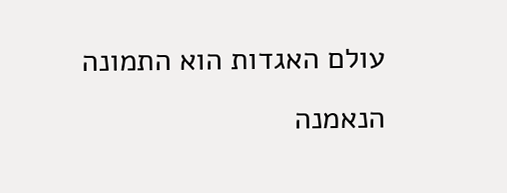עולם האגדות הוא התמונה הנאמנה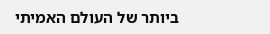ביותר של העולם האמיתי